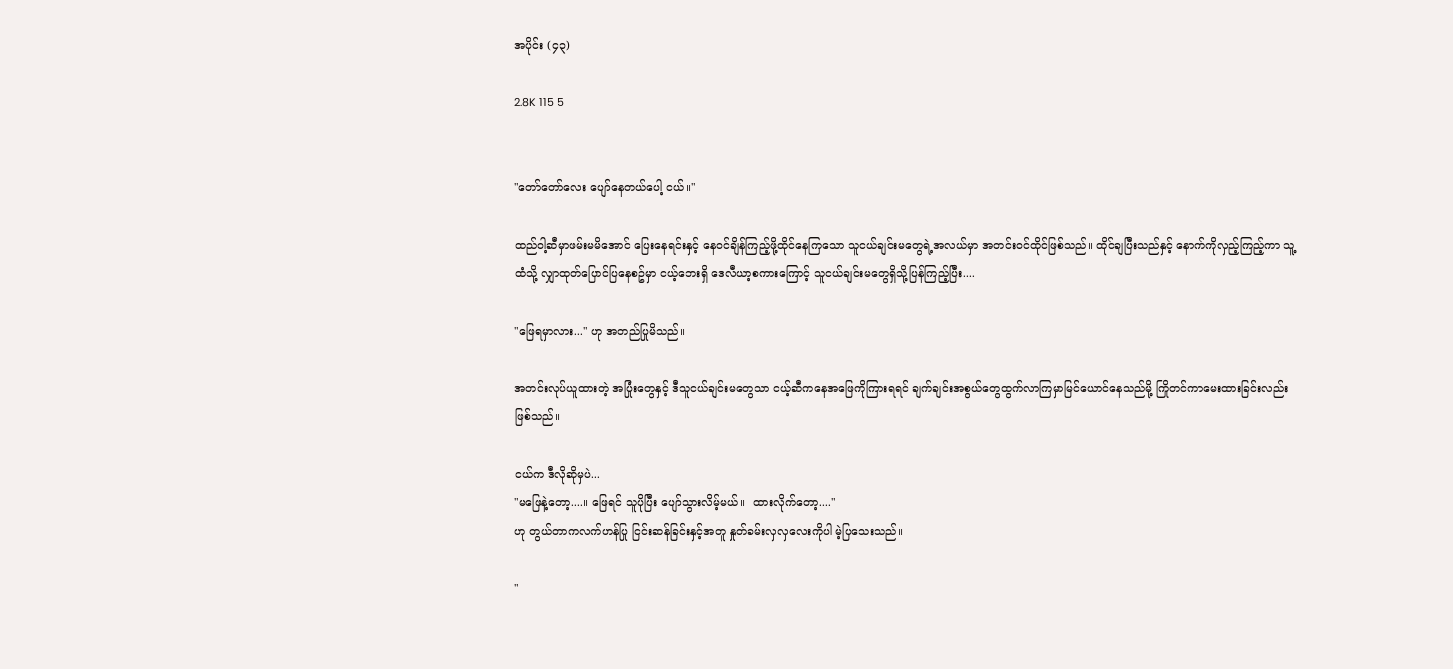အပိုင်း (၄၃)

2.8K 115 5


"တော်တော်လေး ပျော်နေတယ်ပေါ့ ငယ်။"

ထည်ဝါ့ဆီမှာဖမ်းမမိအောင် ပြေးနေရင်းနှင့် နေဝင်ချိန်ကြည့်ဖို့ထိုင်နေကြသော သူငယ်ချင်းမတွေရဲ့အလယ်မှာ အတင်းဝင်ထိုင်ဖြစ်သည်။ ထိုင်ချပြီးသည်နှင့် နောက်ကိုလှည့်ကြည့်ကာ သူ့ထံသို့ လျှာထုတ်ပြောင်ပြနေစဥ်မှာ ငယ့်ဘေးရှိ ဒေလီယာ့စကားကြောင့် သူငယ်ချင်းမတွေရှိသို့ပြန်ကြည့်ပြီး....

"ဖြေရမှာလား..." ဟု အတည်ပြုမိသည်။

အတင်းလုပ်ယူထားတဲ့ အပြုံးတွေနှင့် ဒီသူငယ်ချင်းမတွေသာ ငယ့်ဆီကနေအဖြေကိုကြားရရင် ချက်ချင်းအစွယ်တွေထွက်လာကြမှာမြင်ယောင်နေသည်မို့ ကြိုတင်ကာမေးထားခြင်းလည်းဖြစ်သည်။

ငယ်က ဒီလိုဆိုမှပဲ...
"မဖြေနဲ့တော့....။ ဖြေရင် သူပိုပြီး ပျော်သွားလိမ့်မယ်။  ထားလိုက်တော့...."
ဟု တွယ်တာကလက်ဟန်ပြု ငြင်းဆန်ခြင်းနှင့်အတူ နှုတ်ခမ်းလှလှလေးကိုပါ မဲ့ပြသေးသည်။

"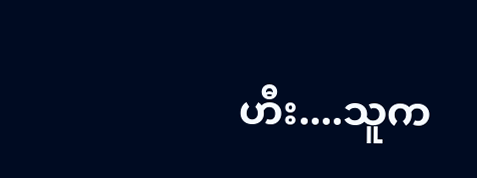ဟီး....သူက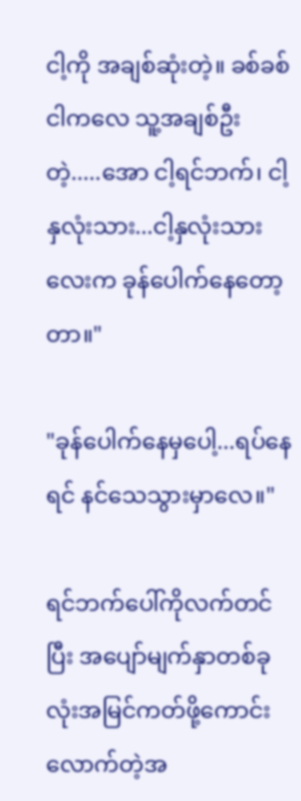ငါ့ကို အချစ်ဆုံးတဲ့။ ခစ်ခစ် ငါကလေ သူ့အချစ်ဦးတဲ့.....အော ငါ့ရင်ဘက်၊ ငါ့နှလုံးသား...ငါ့နှလုံးသားလေးက ခုန်ပေါက်နေတော့တာ။"

"ခုန်ပေါက်နေမှပေါ့...ရပ်နေရင် နင်သေသွားမှာလေ။"

ရင်ဘက်ပေါ်ကိုလက်တင်ပြီး အပျော်မျက်နှာတစ်ခုလုံးအမြင်ကတ်ဖို့ကောင်းလောက်တဲ့အ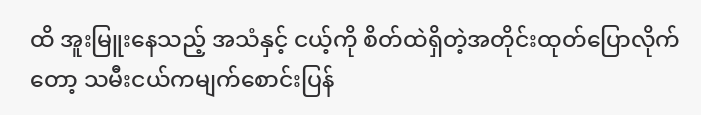ထိ အူးမြူးနေသည့် အသံနှင့် ငယ့်ကို စိတ်ထဲရှိတဲ့အတိုင်းထုတ်ပြောလိုက်တော့ သမီးငယ်ကမျက်စောင်းပြန်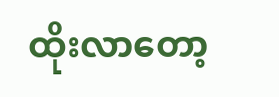ထိုးလာတော့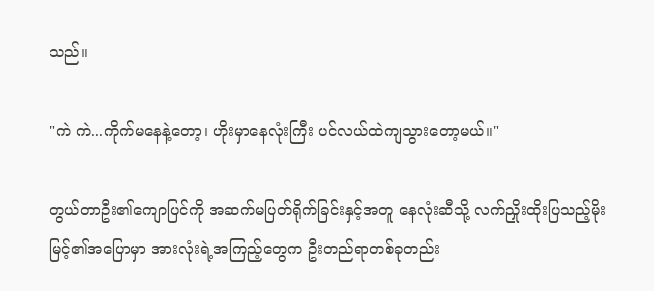သည်။

"ကဲ ကဲ...ကိုက်မနေနဲ့တော့၊ ဟိုးမှာနေလုံးကြီး ပင်လယ်ထဲကျသွားတော့မယ်။"

တွယ်တာဦး၏ကျောပြင်ကို အဆက်မပြတ်ရိုက်ခြင်းနှင့်အတူ နေလုံးဆီသို့ လက်ညှိုးထိုးပြသည့်မိုးမြင့်၏အပြောမှာ အားလုံးရဲ့အကြည့်တွေက ဦးတည်ရာတစ်ခုတည်း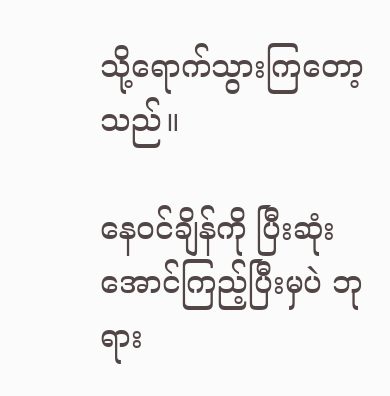သို့ရောက်သွားကြတော့သည်။

နေဝင်ချိန်ကို ပြီးဆုံးအောင်ကြည့်ပြီးမှပဲ ဘုရား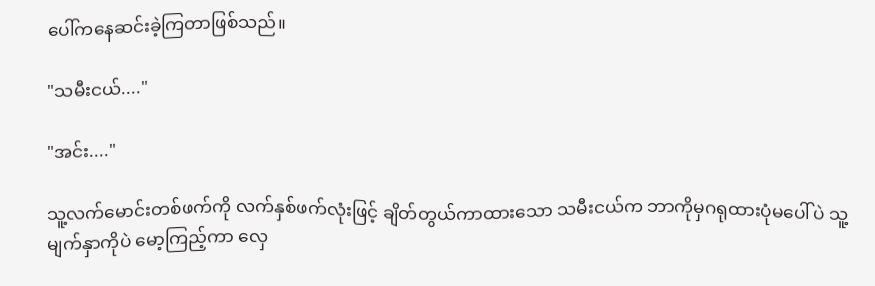ပေါ်ကနေဆင်းခဲ့ကြတာဖြစ်သည်။

"သမီးငယ်...."

"အင်း...."

သူ့လက်မောင်းတစ်ဖက်ကို လက်နှစ်ဖက်လုံးဖြင့် ချိတ်တွယ်ကာထားသော သမီးငယ်က ဘာကိုမှဂရုထားပုံမပေါ်ပဲ သူ့မျက်နှာကိုပဲ မော့ကြည့်ကာ လှေ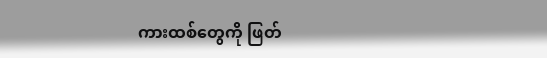ကားထစ်တွေကို ဖြတ်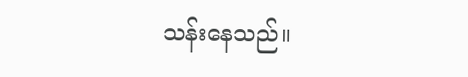သန်းနေသည်။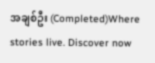အချစ်ဦး (Completed)Where stories live. Discover now